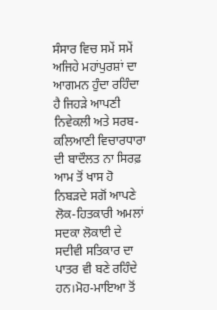ਸੰਸਾਰ ਵਿਚ ਸਮੇਂ ਸਮੇਂ ਅਜਿਹੇ ਮਹਾਂਪੁਰਸ਼ਾਂ ਦਾ ਆਗਮਨ ਹੁੰਦਾ ਰਹਿੰਦਾ ਹੈ ਜਿਹੜੇ ਆਪਣੀ ਨਿਵੇਕਲੀ ਅਤੇ ਸਰਬ-ਕਲਿਆਣੀ ਵਿਚਾਰਧਾਰਾ ਦੀ ਬਾਦੌਲਤ ਨਾ ਸਿਰਫ਼ ਆਮ ਤੋਂ ਖਾਸ ਹੋ ਨਿਬੜਦੇ ਸਗੋਂ ਆਪਣੇ ਲੋਕ-ਹਿਤਕਾਰੀ ਅਮਲਾਂ ਸਦਕਾ ਲੋਕਾਈ ਦੇ ਸਦੀਵੀ ਸਤਿਕਾਰ ਦਾ ਪਾਤਰ ਵੀ ਬਣੇ ਰਹਿੰਦੇ ਹਨ।ਮੋਹ-ਮਾਇਆ ਤੋਂ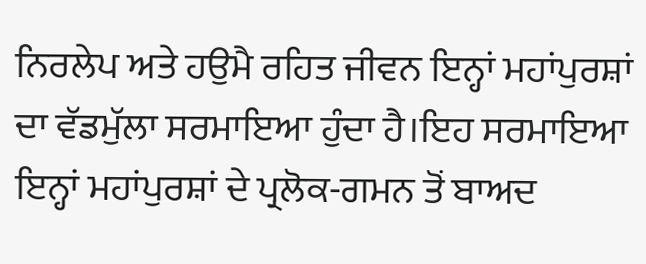ਨਿਰਲੇਪ ਅਤੇ ਹਉਮੈ ਰਹਿਤ ਜੀਵਨ ਇਨ੍ਹਾਂ ਮਹਾਂਪੁਰਸ਼ਾਂ ਦਾ ਵੱਡਮੁੱਲਾ ਸਰਮਾਇਆ ਹੁੰਦਾ ਹੈ।ਇਹ ਸਰਮਾਇਆ ਇਨ੍ਹਾਂ ਮਹਾਂਪੁਰਸ਼ਾਂ ਦੇ ਪ੍ਰਲੋਕ-ਗਮਨ ਤੋਂ ਬਾਅਦ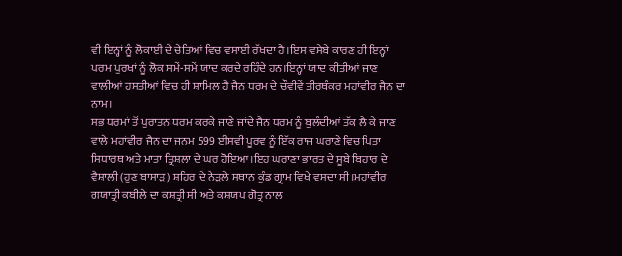ਵੀ ਇਨ੍ਹਾਂ ਨੂੰ ਲੋਕਾਈ ਦੇ ਚੇਤਿਆਂ ਵਿਚ ਵਸਾਈ ਰੱਖਦਾ ਹੈ।ਇਸ ਵਸੇਬੇ ਕਾਰਣ ਹੀ ਇਨ੍ਹਾਂ ਪਰਮ ਪੁਰਖਾਂ ਨੂੰ ਲੋਕ ਸਮੇਂ-ਸਮੇਂ ਯਾਦ ਕਰਦੇ ਰਹਿੰਦੇ ਹਨ।ਇਨ੍ਹਾਂ ਯਾਦ ਕੀਤੀਆਂ ਜਾਣ ਵਾਲੀਆਂ ਹਸਤੀਆਂ ਵਿਚ ਹੀ ਸ਼ਾਮਿਲ ਹੈ ਜੈਨ ਧਰਮ ਦੇ ਚੌਵੀਵੇਂ ਤੀਰਥੰਕਰ ਮਹਾਂਵੀਰ ਜੈਨ ਦਾ ਨਾਮ।
ਸਭ ਧਰਮਾਂ ਤੋਂ ਪੁਰਾਤਨ ਧਰਮ ਕਰਕੇ ਜਾਣੇ ਜਾਂਦੇ ਜੈਨ ਧਰਮ ਨੂੰ ਬੁਲੰਦੀਆਂ ਤੱਕ ਲੈ ਕੇ ਜਾਣ ਵਾਲੇ ਮਹਾਂਵੀਰ ਜੈਨ ਦਾ ਜਨਮ 599 ਈਸਵੀ ਪੂਰਵ ਨੂੰ ਇੱਕ ਰਾਜ ਘਰਾਣੇ ਵਿਚ ਪਿਤਾ ਸਿਧਾਰਥ ਅਤੇ ਮਾਤਾ ਤ੍ਰਿਸ਼ਲਾ ਦੇ ਘਰ ਹੋਇਆ।ਇਹ ਘਰਾਣਾ ਭਾਰਤ ਦੇ ਸੂਬੇ ਬਿਹਾਰ ਦੇ ਵੈਸ਼ਾਲੀ (ਹੁਣ ਬਾਸਾੜ) ਸ਼ਹਿਰ ਦੇ ਨੇੜਲੇ ਸਥਾਨ ਕੁੰਡ ਗ੍ਰਾਮ ਵਿਖੇ ਵਸਦਾ ਸੀ।ਮਹਾਂਵੀਰ ਗਯਾਤ੍ਰੀ ਕਬੀਲੇ ਦਾ ਕਸ਼ਤ੍ਰੀ ਸੀ ਅਤੇ ਕਸ਼ਯਪ ਗੋਤ੍ਰ ਨਾਲ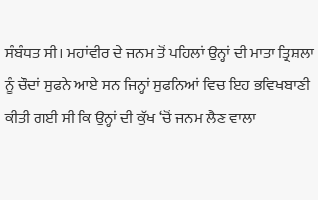ਸੰਬੰਧਤ ਸੀ। ਮਹਾਂਵੀਰ ਦੇ ਜਨਮ ਤੋਂ ਪਹਿਲਾਂ ਉਨ੍ਹਾਂ ਦੀ ਮਾਤਾ ਤ੍ਰਿਸ਼ਲਾ ਨੂੰ ਚੌਦਾਂ ਸੁਫਨੇ ਆਏ ਸਨ ਜਿਨ੍ਹਾਂ ਸੁਫਨਿਆਂ ਵਿਚ ਇਹ ਭਵਿਖਬਾਣੀ ਕੀਤੀ ਗਈ ਸੀ ਕਿ ਉਨ੍ਹਾਂ ਦੀ ਕੁੱਖ ‘ਚੋਂ ਜਨਮ ਲੈਣ ਵਾਲਾ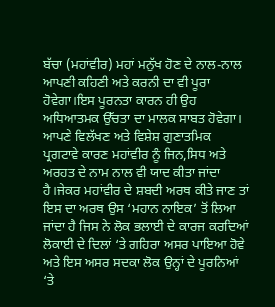ਬੱਚਾ (ਮਹਾਂਵੀਰ) ਮਹਾਂ ਮਨੁੱਖ ਹੋਣ ਦੇ ਨਾਲ-ਨਾਲ ਆਪਣੀ ਕਹਿਣੀ ਅਤੇ ਕਰਨੀ ਦਾ ਵੀ ਪੂਰਾ ਹੋਵੇਗਾ।ਇਸ ਪੂਰਨਤਾ ਕਾਰਨ ਹੀ ਉਹ ਅਧਿਆਤਮਕ ਉੱਚਤਾ ਦਾ ਮਾਲਕ ਸਾਬਤ ਹੋਵੇਗਾ।
ਆਪਣੇ ਵਿਲੱਖਣ ਅਤੇ ਵਿਸ਼ੇਸ਼ ਗੁਣਾਤਮਿਕ ਪ੍ਰਗਟਾਵੇ ਕਾਰਣ ਮਹਾਂਵੀਰ ਨੂੰ ਜਿਨ,ਸਿਧ ਅਤੇ ਅਰਹਤ ਦੇ ਨਾਮ ਨਾਲ ਵੀ ਯਾਦ ਕੀਤਾ ਜਾਂਦਾ ਹੈ।ਜੇਕਰ ਮਹਾਂਵੀਰ ਦੇ ਸ਼ਬਦੀ ਅਰਥ ਕੀਤੇ ਜਾਣ ਤਾਂ ਇਸ ਦਾ ਅਰਥ ਉਸ ‘ਮਹਾਨ ਨਾਇਕ’ ਤੋਂ ਲਿਆ ਜਾਂਦਾ ਹੈ ਜਿਸ ਨੇ ਲੋਕ ਭਲਾਈ ਦੇ ਕਾਰਜ ਕਰਦਿਆਂ ਲੋਕਾਈ ਦੇ ਦਿਲਾਂ ‘ਤੇ ਗਹਿਰਾ ਅਸਰ ਪਾਇਆ ਹੋਵੇ ਅਤੇ ਇਸ ਅਸਰ ਸਦਕਾ ਲੋਕ ਉਨ੍ਹਾਂ ਦੇ ਪੂਰਨਿਆਂ ‘ਤੇ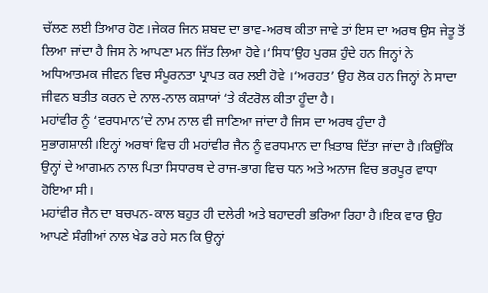ਚੱਲਣ ਲਈ ਤਿਆਰ ਹੋਣ।ਜੇਕਰ ਜਿਨ ਸ਼ਬਦ ਦਾ ਭਾਵ-ਅਰਥ ਕੀਤਾ ਜਾਵੇ ਤਾਂ ਇਸ ਦਾ ਅਰਥ ਉਸ ਜੇਤੂ ਤੋਂ ਲਿਆ ਜਾਂਦਾ ਹੈ ਜਿਸ ਨੇ ਆਪਣਾ ਮਨ ਜਿੱਤ ਲਿਆ ਹੋਵੇ।‘ਸਿਧ’ਉਹ ਪੁਰਸ਼ ਹੁੰਦੇ ਹਨ ਜਿਨ੍ਹਾਂ ਨੇ ਅਧਿਆਤਮਕ ਜੀਵਨ ਵਿਚ ਸੰਪੂਰਨਤਾ ਪ੍ਰਾਪਤ ਕਰ ਲਈ ਹੋਵੇ ।‘ਅਰਹਤ’ ਉਹ ਲੋਕ ਹਨ ਜਿਨ੍ਹਾਂ ਨੇ ਸਾਦਾ ਜੀਵਨ ਬਤੀਤ ਕਰਨ ਦੇ ਨਾਲ-ਨਾਲ ਕਸ਼ਾਯਾਂ ‘ਤੇ ਕੰਟਰੋਲ ਕੀਤਾ ਹੂੰਦਾ ਹੈ।
ਮਹਾਂਵੀਰ ਨੂੰ ‘ਵਰਧਮਾਨ’ਦੇ ਨਾਮ ਨਾਲ ਵੀ ਜਾਣਿਆ ਜਾਂਦਾ ਹੈ ਜਿਸ ਦਾ ਅਰਥ ਹੁੰਦਾ ਹੈ ਸੁਭਾਗਸ਼ਾਲੀ।ਇਨ੍ਹਾਂ ਅਰਥਾਂ ਵਿਚ ਹੀ ਮਹਾਂਵੀਰ ਜੈਨ ਨੂੰ ਵਰਧਮਾਨ ਦਾ ਖ਼ਿਤਾਬ ਦਿੱਤਾ ਜਾਂਦਾ ਹੈ।ਕਿਉਂਕਿ ਉਨ੍ਹਾਂ ਦੇ ਆਗਮਨ ਨਾਲ ਪਿਤਾ ਸਿਧਾਰਥ ਦੇ ਰਾਜ-ਭਾਗ ਵਿਚ ਧਨ ਅਤੇ ਅਨਾਜ ਵਿਚ ਭਰਪੂਰ ਵਾਧਾ ਹੋਇਆ ਸੀ।
ਮਹਾਂਵੀਰ ਜੈਨ ਦਾ ਬਚਪਨ-ਕਾਲ ਬਹੁਤ ਹੀ ਦਲੇਰੀ ਅਤੇ ਬਹਾਦਰੀ ਭਰਿਆ ਰਿਹਾ ਹੈ।ਇਕ ਵਾਰ ਉਹ ਆਪਣੇ ਸੰਗੀਆਂ ਨਾਲ ਖੇਡ ਰਹੇ ਸਨ ਕਿ ਉਨ੍ਹਾਂ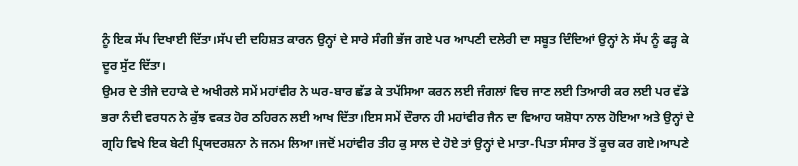ਨੂੰ ਇਕ ਸੱਪ ਦਿਖਾਈ ਦਿੱਤਾ।ਸੱਪ ਦੀ ਦਹਿਸ਼ਤ ਕਾਰਨ ਉਨ੍ਹਾਂ ਦੇ ਸਾਰੇ ਸੰਗੀ ਭੱਜ ਗਏ ਪਰ ਆਪਣੀ ਦਲੇਰੀ ਦਾ ਸਬੂਤ ਦਿੰਦਿਆਂ ਉਨ੍ਹਾਂ ਨੇ ਸੱਪ ਨੂੰ ਫੜ੍ਹ ਕੇ ਦੂਰ ਸੁੱਟ ਦਿੱਤਾ।
ਉਮਰ ਦੇ ਤੀਜੇ ਦਹਾਕੇ ਦੇ ਅਖੀਰਲੇ ਸਮੇਂ ਮਹਾਂਵੀਰ ਨੇ ਘਰ-ਬਾਰ ਛੱਡ ਕੇ ਤਪੱਸਿਆ ਕਰਨ ਲਈ ਜੰਗਲਾਂ ਵਿਚ ਜਾਣ ਲਈ ਤਿਆਰੀ ਕਰ ਲਈ ਪਰ ਵੱਡੇ ਭਰਾ ਨੰਦੀ ਵਰਧਨ ਨੇ ਕੁੱਝ ਵਕਤ ਹੋਰ ਠਹਿਰਨ ਲਈ ਆਖ ਦਿੱਤਾ।ਇਸ ਸਮੇਂ ਦੌਰਾਨ ਹੀ ਮਹਾਂਵੀਰ ਜੈਨ ਦਾ ਵਿਆਹ ਯਸ਼ੋਧਾ ਨਾਲ ਹੋਇਆ ਅਤੇ ਉਨ੍ਹਾਂ ਦੇ ਗ੍ਰਹਿ ਵਿਖੇ ਇਕ ਬੇਟੀ ਪ੍ਰਿਯਦਰਸ਼ਨਾ ਨੇ ਜਨਮ ਲਿਆ।ਜਦੋਂ ਮਹਾਂਵੀਰ ਤੀਹ ਕੁ ਸਾਲ ਦੇ ਹੋਏ ਤਾਂ ਉਨ੍ਹਾਂ ਦੇ ਮਾਤਾ-ਪਿਤਾ ਸੰਸਾਰ ਤੋਂ ਕੂਚ ਕਰ ਗਏ।ਆਪਣੇ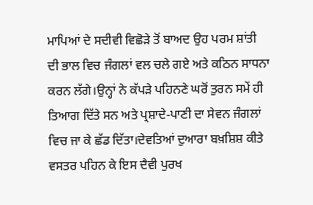ਮਾਪਿਆਂ ਦੇ ਸਦੀਵੀ ਵਿਛੋੜੇ ਤੋਂ ਬਾਅਦ ਉਹ ਪਰਮ ਸ਼ਾਂਤੀ ਦੀ ਭਾਲ ਵਿਚ ਜੰਗਲਾਂ ਵਲ ਚਲੇ ਗਏ ਅਤੇ ਕਠਿਨ ਸਾਧਨਾ ਕਰਨ ਲੱਗੇ।ਉਨ੍ਹਾਂ ਨੇ ਕੱਪੜੇ ਪਹਿਨਣੇ ਘਰੋਂ ਤੁਰਨ ਸਮੇਂ ਹੀ ਤਿਆਗ ਦਿੱਤੇ ਸਨ ਅਤੇ ਪ੍ਰਸ਼ਾਦੇ-ਪਾਣੀ ਦਾ ਸੇਵਨ ਜੰਗਲਾਂ ਵਿਚ ਜਾ ਕੇ ਛੱਡ ਦਿੱਤਾ।ਦੇਵਤਿਆਂ ਦੁਆਰਾ ਬਖ਼ਸ਼ਿਸ਼ ਕੀਤੇ ਵਸਤਰ ਪਹਿਨ ਕੇ ਇਸ ਦੈਵੀ ਪੁਰਖ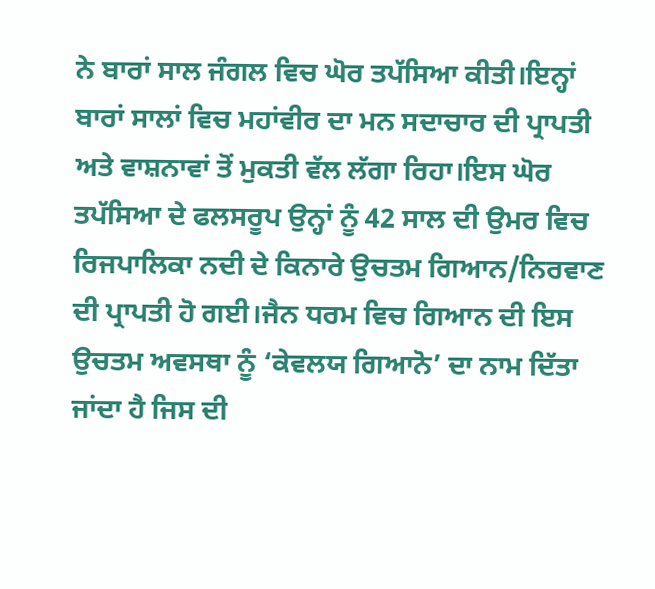ਨੇ ਬਾਰਾਂ ਸਾਲ ਜੰਗਲ ਵਿਚ ਘੋਰ ਤਪੱਸਿਆ ਕੀਤੀ।ਇਨ੍ਹਾਂ ਬਾਰਾਂ ਸਾਲਾਂ ਵਿਚ ਮਹਾਂਵੀਰ ਦਾ ਮਨ ਸਦਾਚਾਰ ਦੀ ਪ੍ਰਾਪਤੀ ਅਤੇ ਵਾਸ਼ਨਾਵਾਂ ਤੋਂ ਮੁਕਤੀ ਵੱਲ ਲੱਗਾ ਰਿਹਾ।ਇਸ ਘੋਰ ਤਪੱਸਿਆ ਦੇ ਫਲਸਰੂਪ ਉਨ੍ਹਾਂ ਨੂੰ 42 ਸਾਲ ਦੀ ਉਮਰ ਵਿਚ ਰਿਜਪਾਲਿਕਾ ਨਦੀ ਦੇ ਕਿਨਾਰੇ ਉਚਤਮ ਗਿਆਨ/ਨਿਰਵਾਣ ਦੀ ਪ੍ਰਾਪਤੀ ਹੋ ਗਈ।ਜੈਨ ਧਰਮ ਵਿਚ ਗਿਆਨ ਦੀ ਇਸ ਉਚਤਮ ਅਵਸਥਾ ਨੂੰ ‘ਕੇਵਲਯ ਗਿਆਨੋ’ ਦਾ ਨਾਮ ਦਿੱਤਾ ਜਾਂਦਾ ਹੈ ਜਿਸ ਦੀ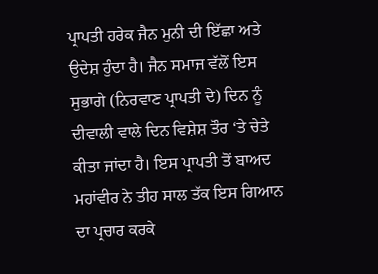ਪ੍ਰਾਪਤੀ ਹਰੇਕ ਜੈਨ ਮੁਨੀ ਦੀ ਇੱਛਾ ਅਤੇ ਉਦੇਸ਼ ਹੁੰਦਾ ਹੈ। ਜੈਨ ਸਮਾਜ ਵੱਲੋਂ ਇਸ ਸੁਭਾਗੇ (ਨਿਰਵਾਣ ਪ੍ਰਾਪਤੀ ਦੇ) ਦਿਨ ਨੂੰ ਦੀਵਾਲੀ ਵਾਲੇ ਦਿਨ ਵਿਸ਼ੇਸ਼ ਤੌਰ ‘ਤੇ ਚੇਤੇ ਕੀਤਾ ਜਾਂਦਾ ਹੈ। ਇਸ ਪ੍ਰਾਪਤੀ ਤੋਂ ਬਾਅਦ ਮਹਾਂਵੀਰ ਨੇ ਤੀਹ ਸਾਲ ਤੱਕ ਇਸ ਗਿਆਨ ਦਾ ਪ੍ਰਚਾਰ ਕਰਕੇ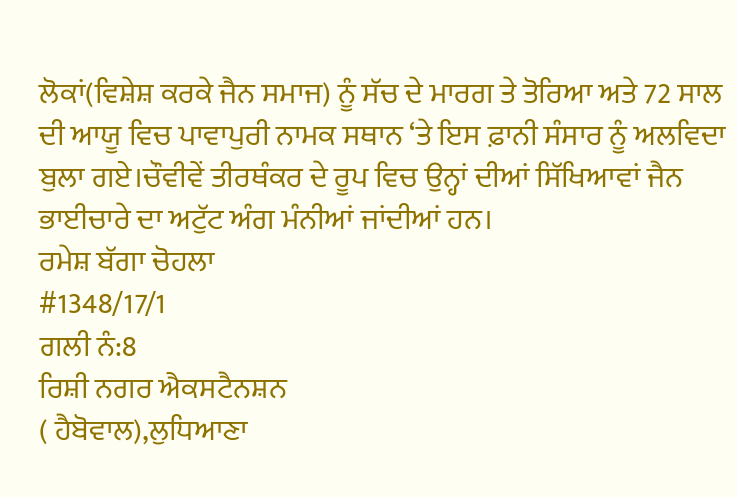ਲੋਕਾਂ(ਵਿਸ਼ੇਸ਼ ਕਰਕੇ ਜੈਨ ਸਮਾਜ) ਨੂੰ ਸੱਚ ਦੇ ਮਾਰਗ ਤੇ ਤੋਰਿਆ ਅਤੇ 72 ਸਾਲ ਦੀ ਆਯੂ ਵਿਚ ਪਾਵਾਪੁਰੀ ਨਾਮਕ ਸਥਾਨ ‘ਤੇ ਇਸ ਫ਼ਾਨੀ ਸੰਸਾਰ ਨੂੰ ਅਲਵਿਦਾ ਬੁਲਾ ਗਏ।ਚੌਵੀਵੇਂ ਤੀਰਥੰਕਰ ਦੇ ਰੂਪ ਵਿਚ ਉਨ੍ਹਾਂ ਦੀਆਂ ਸਿੱਖਿਆਵਾਂ ਜੈਨ ਭਾਈਚਾਰੇ ਦਾ ਅਟੁੱਟ ਅੰਗ ਮੰਨੀਆਂ ਜਾਂਦੀਆਂ ਹਨ।
ਰਮੇਸ਼ ਬੱਗਾ ਚੋਹਲਾ
#1348/17/1
ਗਲੀ ਨੰ:8
ਰਿਸ਼ੀ ਨਗਰ ਐਕਸਟੈਨਸ਼ਨ
( ਹੈਬੋਵਾਲ),ਲੁਧਿਆਣਾ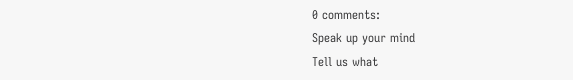0 comments:
Speak up your mind
Tell us what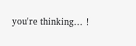you're thinking... !